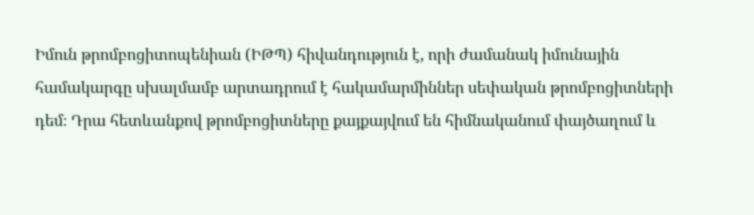Իմուն թրոմբոցիտոպենիան (ԻԹՊ) հիվանդություն է, որի ժամանակ իմունային համակարգը սխալմամբ արտադրում է հակամարմիններ սեփական թրոմբոցիտների դեմ։ Դրա հետևանքով թրոմբոցիտները քայքայվում են հիմնականում փայծաղում և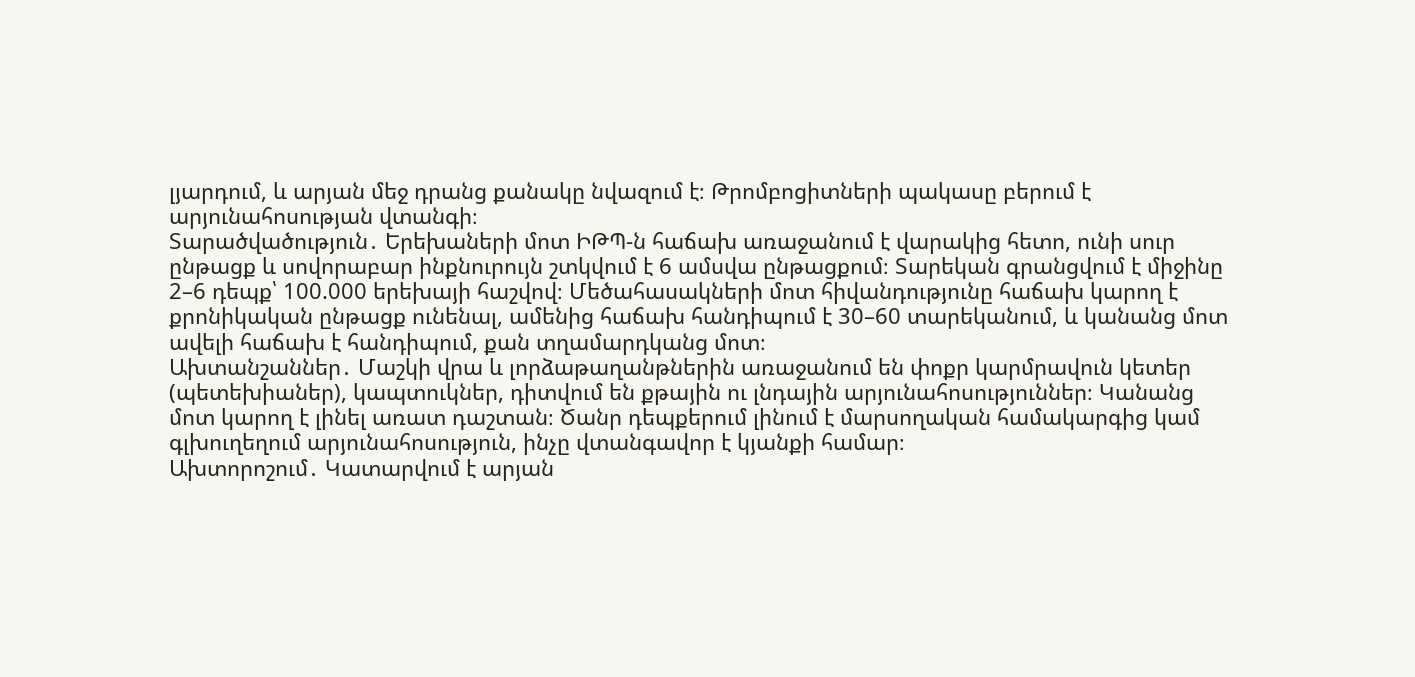լյարդում, և արյան մեջ դրանց քանակը նվազում է։ Թրոմբոցիտների պակասը բերում է արյունահոսության վտանգի։
Տարածվածություն․ Երեխաների մոտ ԻԹՊ-ն հաճախ առաջանում է վարակից հետո, ունի սուր ընթացք և սովորաբար ինքնուրույն շտկվում է 6 ամսվա ընթացքում։ Տարեկան գրանցվում է միջինը 2–6 դեպք՝ 100.000 երեխայի հաշվով։ Մեծահասակների մոտ հիվանդությունը հաճախ կարող է քրոնիկական ընթացք ունենալ, ամենից հաճախ հանդիպում է 30–60 տարեկանում, և կանանց մոտ ավելի հաճախ է հանդիպում, քան տղամարդկանց մոտ։
Ախտանշաններ․ Մաշկի վրա և լորձաթաղանթներին առաջանում են փոքր կարմրավուն կետեր (պետեխիաներ), կապտուկներ, դիտվում են քթային ու լնդային արյունահոսություններ։ Կանանց մոտ կարող է լինել առատ դաշտան։ Ծանր դեպքերում լինում է մարսողական համակարգից կամ գլխուղեղում արյունահոսություն, ինչը վտանգավոր է կյանքի համար։
Ախտորոշում․ Կատարվում է արյան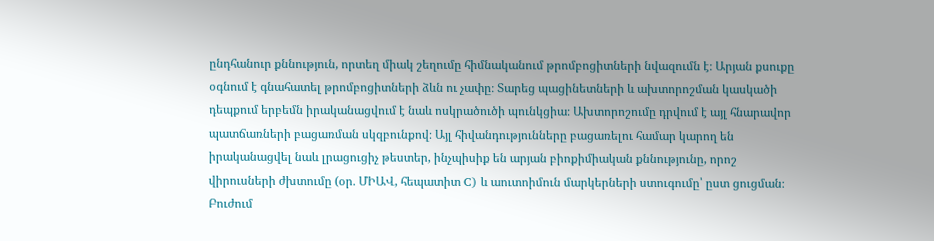ընդհանուր քննություն, որտեղ միակ շեղումը հիմնականում թրոմբոցիտների նվազումն է։ Արյան քսուքը օգնում է գնահատել թրոմբոցիտների ձևն ու չափը։ Տարեց պացինետների և ախտորոշման կասկածի դեպքում երբեմն իրականացվում է նաև ոսկրածուծի պունկցիա։ Ախտորոշումը դրվում է այլ հնարավոր պատճառների բացառման սկզբունքով։ Այլ հիվանդությունները բացառելու համար կարող են իրականացվել նաև լրացուցիչ թեստեր, ինչպիսիք են արյան բիոքիմիական քննությունը, որոշ վիրուսների ժխտումը (օր․ ՄԻԱՎ, հեպատիտ C) և աուտոիմուն մարկերների ստուգումը՝ ըստ ցուցման։
Բուժում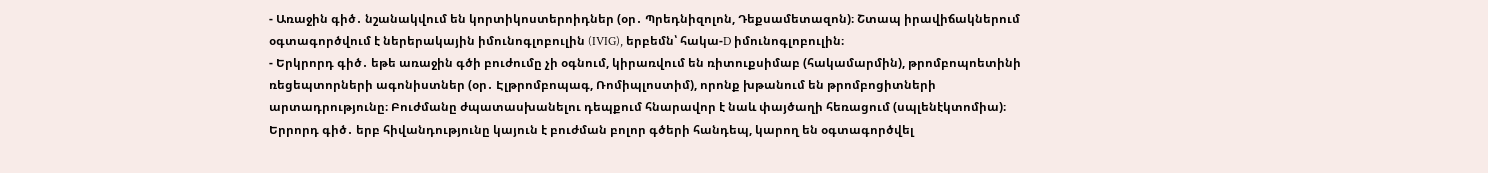- Առաջին գիծ․ նշանակվում են կորտիկոստերոիդներ (օր․ Պրեդնիզոլոն, Դեքսամետազոն)։ Շտապ իրավիճակներում օգտագործվում է ներերակային իմունոգլոբուլին (IVIG), երբեմն՝ հակա-D իմունոգլոբուլին։
- Երկրորդ գիծ․ եթե առաջին գծի բուժումը չի օգնում, կիրառվում են ռիտուքսիմաբ (հակամարմին), թրոմբոպոետինի ռեցեպտորների ագոնիստներ (օր․ Էլթրոմբոպագ, Ռոմիպլոստիմ), որոնք խթանում են թրոմբոցիտների արտադրությունը։ Բուժմանը ժպատասխանելու դեպքում հնարավոր է նաև փայծաղի հեռացում (սպլենէկտոմիա)։
Երրորդ գիծ․ երբ հիվանդությունը կայուն է բուժման բոլոր գծերի հանդեպ, կարող են օգտագործվել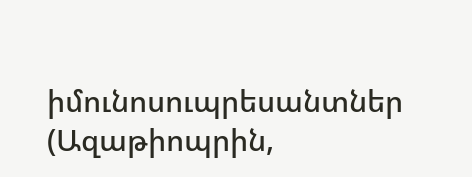իմունոսուպրեսանտներ (Ազաթիոպրին,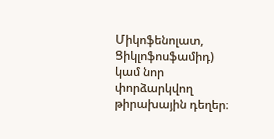Միկոֆենոլատ, Ցիկլոֆոսֆամիդ) կամ նոր փորձարկվող թիրախային դեղեր։